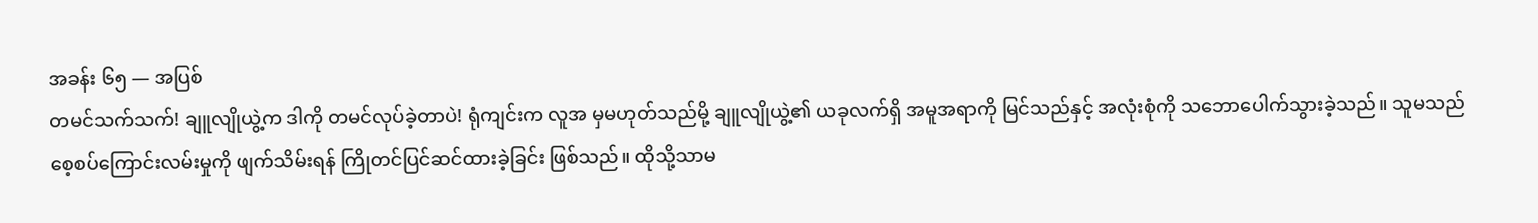အခန်း ၆၅ — အပြစ်
တမင်သက်သက်! ချူလျိုယွဲ့က ဒါကို တမင်လုပ်ခဲ့တာပဲ! ရုံကျင်းက လူအ မှမဟုတ်သည်မို့ ချူလျိုယွဲ့၏ ယခုလက်ရှိ အမူအရာကို မြင်သည်နှင့် အလုံးစုံကို သဘောပေါက်သွားခဲ့သည်။ သူမသည် စေ့စပ်ကြောင်းလမ်းမှုကို ဖျက်သိမ်းရန် ကြိုတင်ပြင်ဆင်ထားခဲ့ခြင်း ဖြစ်သည်။ ထိုသို့သာမ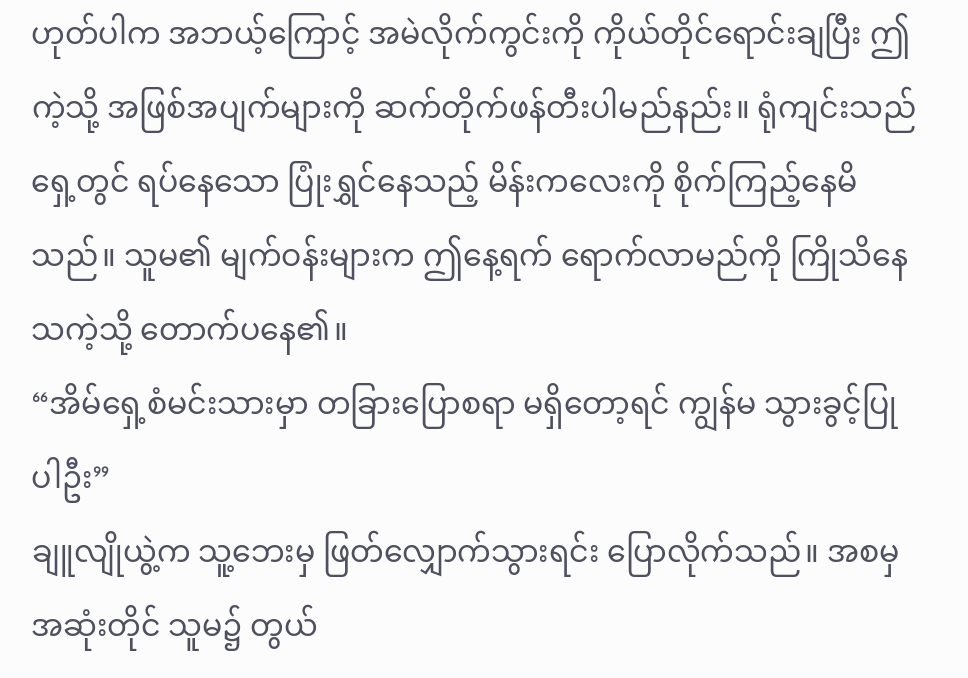ဟုတ်ပါက အဘယ့်ကြောင့် အမဲလိုက်ကွင်းကို ကိုယ်တိုင်ရောင်းချပြီး ဤကဲ့သို့ အဖြစ်အပျက်များကို ဆက်တိုက်ဖန်တီးပါမည်နည်း။ ရုံကျင်းသည် ရှေ့တွင် ရပ်နေသော ပြုံးရွှင်နေသည့် မိန်းကလေးကို စိုက်ကြည့်နေမိသည်။ သူမ၏ မျက်ဝန်းများက ဤနေ့ရက် ရောက်လာမည်ကို ကြိုသိနေသကဲ့သို့ တောက်ပနေ၏။
“အိမ်ရှေ့စံမင်းသားမှာ တခြားပြောစရာ မရှိတော့ရင် ကျွန်မ သွားခွင့်ပြုပါဦး”
ချူလျိုယွဲ့က သူ့ဘေးမှ ဖြတ်လျှောက်သွားရင်း ပြောလိုက်သည်။ အစမှအဆုံးတိုင် သူမ၌ တွယ်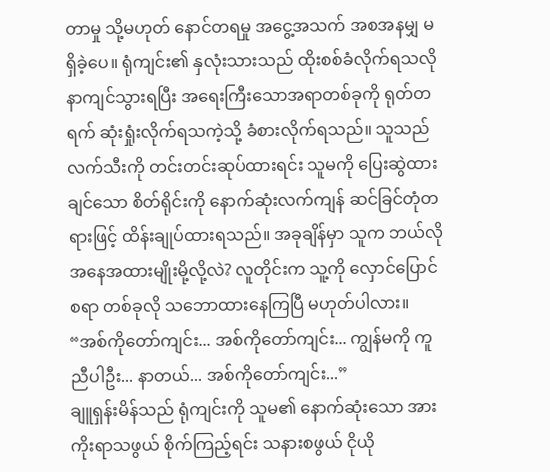တာမှု သို့မဟုတ် နောင်တရမှု အငွေ့အသက် အစအနမျှ မရှိခဲ့ပေ။ ရုံကျင်း၏ နှလုံးသားသည် ထိုးစစ်ခံလိုက်ရသလို နာကျင်သွားရပြီး အရေးကြီးသောအရာတစ်ခုကို ရုတ်တရက် ဆုံးရှုံးလိုက်ရသကဲ့သို့ ခံစားလိုက်ရသည်။ သူသည် လက်သီးကို တင်းတင်းဆုပ်ထားရင်း သူမကို ပြေးဆွဲထားချင်သော စိတ်ရိုင်းကို နောက်ဆုံးလက်ကျန် ဆင်ခြင်တုံတရားဖြင့် ထိန်းချုပ်ထားရသည်။ အခုချိန်မှာ သူက ဘယ်လို အနေအထားမျိုးမို့လို့လဲ? လူတိုင်းက သူ့ကို လှောင်ပြောင်စရာ တစ်ခုလို သဘောထားနေကြပြီ မဟုတ်ပါလား။
“အစ်ကိုတော်ကျင်း... အစ်ကိုတော်ကျင်း... ကျွန်မကို ကူညီပါဦး... နာတယ်... အစ်ကိုတော်ကျင်း...”
ချူရှန်းမိန်သည် ရုံကျင်းကို သူမ၏ နောက်ဆုံးသော အားကိုးရာသဖွယ် စိုက်ကြည့်ရင်း သနားစဖွယ် ငိုယို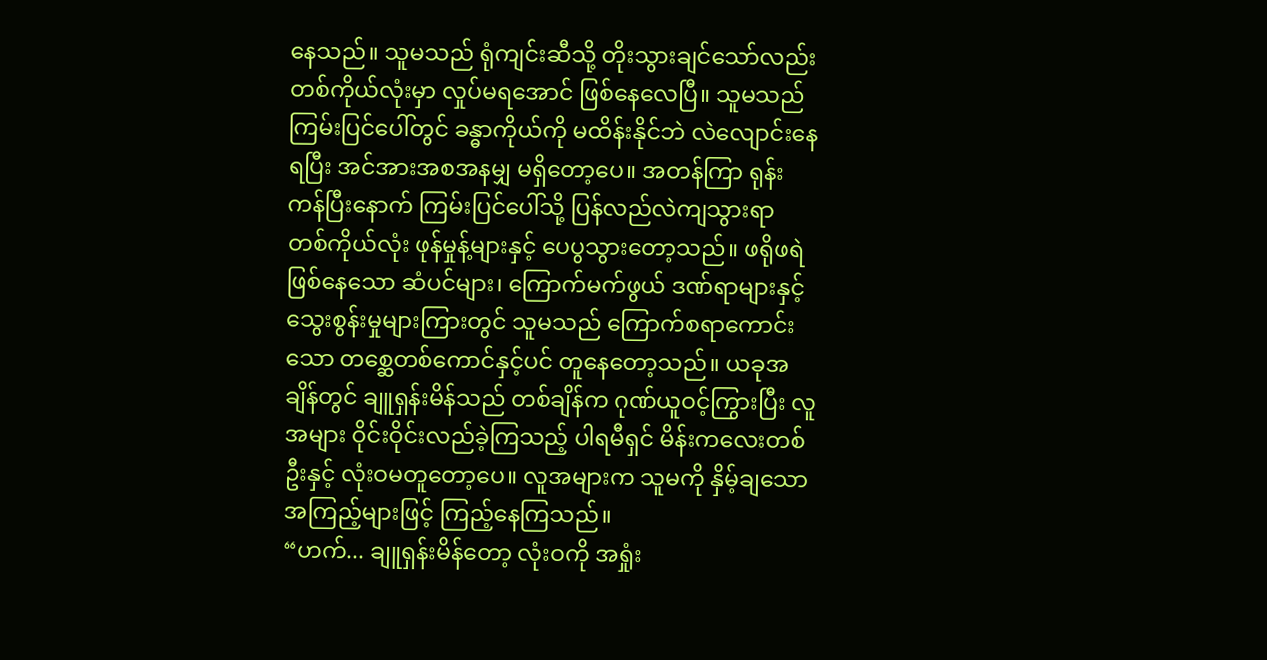နေသည်။ သူမသည် ရုံကျင်းဆီသို့ တိုးသွားချင်သော်လည်း တစ်ကိုယ်လုံးမှာ လှုပ်မရအောင် ဖြစ်နေလေပြီ။ သူမသည် ကြမ်းပြင်ပေါ်တွင် ခန္ဓာကိုယ်ကို မထိန်းနိုင်ဘဲ လဲလျောင်းနေရပြီး အင်အားအစအနမျှ မရှိတော့ပေ။ အတန်ကြာ ရုန်းကန်ပြီးနောက် ကြမ်းပြင်ပေါ်သို့ ပြန်လည်လဲကျသွားရာ တစ်ကိုယ်လုံး ဖုန်မှုန့်များနှင့် ပေပွသွားတော့သည်။ ဖရိုဖရဲဖြစ်နေသော ဆံပင်များ၊ ကြောက်မက်ဖွယ် ဒဏ်ရာများနှင့် သွေးစွန်းမှုများကြားတွင် သူမသည် ကြောက်စရာကောင်းသော တစ္ဆေတစ်ကောင်နှင့်ပင် တူနေတော့သည်။ ယခုအချိန်တွင် ချူရှန်းမိန်သည် တစ်ချိန်က ဂုဏ်ယူဝင့်ကြွားပြီး လူအများ ဝိုင်းဝိုင်းလည်ခဲ့ကြသည့် ပါရမီရှင် မိန်းကလေးတစ်ဦးနှင့် လုံးဝမတူတော့ပေ။ လူအများက သူမကို နှိမ့်ချသော အကြည့်များဖြင့် ကြည့်နေကြသည်။
“ဟက်... ချူရှန်းမိန်တော့ လုံးဝကို အရှုံး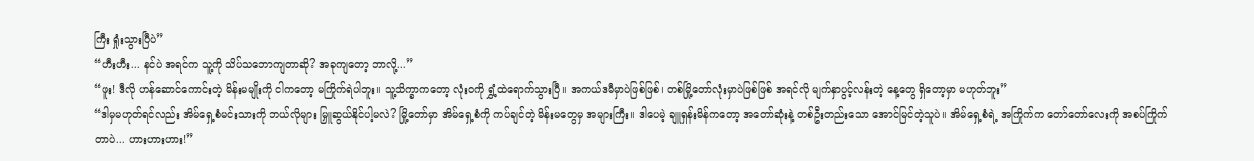ကြီး ရှုံးသွားပြီပဲ”
“ဟီးဟီး... နင်ပဲ အရင်က သူ့ကို သိပ်သဘောကျတာဆို? အခုကျတော့ ဘာလို့...”
“ဖူး! ဒီလို ဟန်ဆောင်ကောင်းတဲ့ မိန်းမမျိုးကို ငါကတော့ မကြိုက်ရဲပါဘူး။ သူ့သိက္ခာကတော့ လုံးဝကို ရွှံ့ထဲရောက်သွားပြီ။ အကယ်ဒမီမှာပဲဖြစ်ဖြစ်၊ တစ်မြို့တော်လုံးမှာပဲဖြစ်ဖြစ် အရင်လို မျက်နှာပွင့်လန်းတဲ့ နေ့တွေ ရှိတော့မှာ မဟုတ်ဘူး”
“ဒါမှမဟုတ်ရင်လည်း အိမ်ရှေ့စံမင်းသားကို ဘယ်လိုများ မြှူဆွယ်နိုင်ပါ့မလဲ? မြို့တော်မှာ အိမ်ရှေ့စံကို ကပ်ချင်တဲ့ မိန်းမတွေမှ အများကြီး။ ဒါပေမဲ့ ချူရှန်းမိန်ကတော့ အတော်ဆုံးနဲ့ တစ်ဦးတည်းသော အောင်မြင်တဲ့သူပဲ။ အိမ်ရှေ့စံရဲ့ အကြိုက်က တော်တော်လေးကို အစပ်ကြိုက်တာပဲ... ဟားဟားဟား!”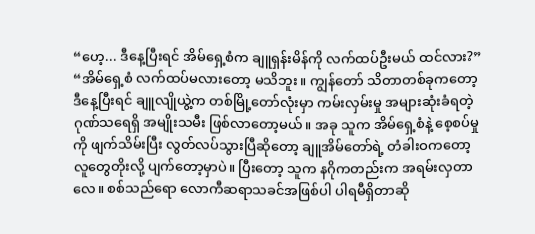“ဟေ့... ဒီနေ့ပြီးရင် အိမ်ရှေ့စံက ချူရှန်းမိန်ကို လက်ထပ်ဦးမယ် ထင်လား?”
“အိမ်ရှေ့စံ လက်ထပ်မလားတော့ မသိဘူး။ ကျွန်တော် သိတာတစ်ခုကတော့ ဒီနေ့ပြီးရင် ချူလျိုယွဲ့က တစ်မြို့တော်လုံးမှာ ကမ်းလှမ်းမှု အများဆုံးခံရတဲ့ ဂုဏ်သရေရှိ အမျိုးသမီး ဖြစ်လာတော့မယ်။ အခု သူက အိမ်ရှေ့စံနဲ့ စေ့စပ်မှုကို ဖျက်သိမ်းပြီး လွတ်လပ်သွားပြီဆိုတော့ ချူအိမ်တော်ရဲ့ တံခါးဝကတော့ လူတွေတိုးလို့ ပျက်တော့မှာပဲ။ ပြီးတော့ သူက နဂိုကတည်းက အရမ်းလှတာလေ။ စစ်သည်ရော လောကီဆရာသခင်အဖြစ်ပါ ပါရမီရှိတာဆို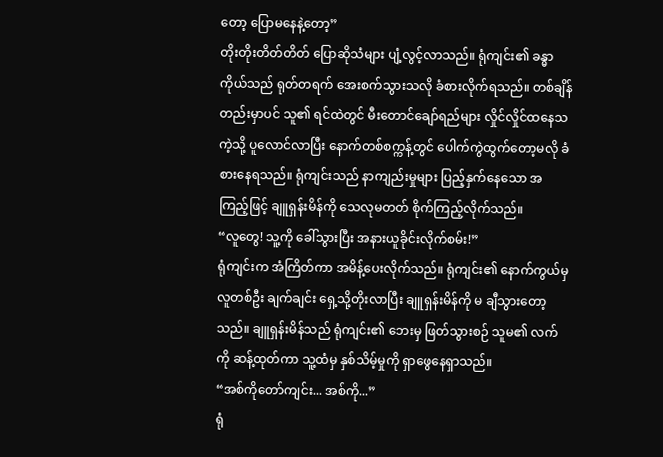တော့ ပြောမနေနဲ့တော့”
တိုးတိုးတိတ်တိတ် ပြောဆိုသံများ ပျံ့လွင့်လာသည်။ ရုံကျင်း၏ ခန္ဓာကိုယ်သည် ရုတ်တရက် အေးစက်သွားသလို ခံစားလိုက်ရသည်။ တစ်ချိန်တည်းမှာပင် သူ၏ ရင်ထဲတွင် မီးတောင်ချော်ရည်များ လှိုင်လှိုင်ထနေသကဲ့သို့ ပူလောင်လာပြီး နောက်တစ်စက္ကန့်တွင် ပေါက်ကွဲထွက်တော့မလို ခံစားနေရသည်။ ရုံကျင်းသည် နာကျည်းမှုများ ပြည့်နှက်နေသော အကြည့်ဖြင့် ချူရှန်းမိန်ကို သေလုမတတ် စိုက်ကြည့်လိုက်သည်။
“လူတွေ! သူ့ကို ခေါ်သွားပြီး အနားယူခိုင်းလိုက်စမ်း!”
ရုံကျင်းက အံကြိတ်ကာ အမိန့်ပေးလိုက်သည်။ ရုံကျင်း၏ နောက်ကွယ်မှ လူတစ်ဦး ချက်ချင်း ရှေ့သို့တိုးလာပြီး ချူရှန်းမိန်ကို မ ချီသွားတော့သည်။ ချူရှန်းမိန်သည် ရုံကျင်း၏ ဘေးမှ ဖြတ်သွားစဉ် သူမ၏ လက်ကို ဆန့်ထုတ်ကာ သူ့ထံမှ နှစ်သိမ့်မှုကို ရှာဖွေနေရှာသည်။
“အစ်ကိုတော်ကျင်း... အစ်ကို...”
ရုံ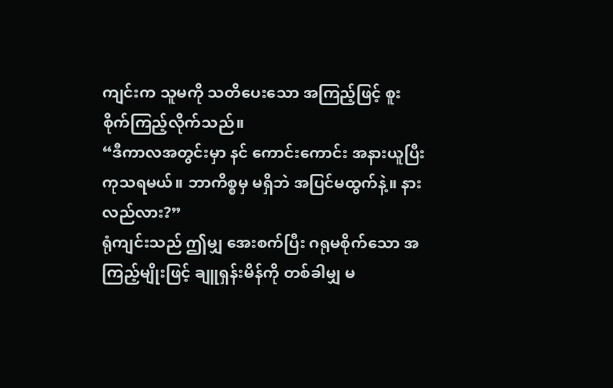ကျင်းက သူမကို သတိပေးသော အကြည့်ဖြင့် စူးစိုက်ကြည့်လိုက်သည်။
“ဒီကာလအတွင်းမှာ နင် ကောင်းကောင်း အနားယူပြီး ကုသရမယ်။ ဘာကိစ္စမှ မရှိဘဲ အပြင်မထွက်နဲ့။ နားလည်လား?”
ရုံကျင်းသည် ဤမျှ အေးစက်ပြီး ဂရုမစိုက်သော အကြည့်မျိုးဖြင့် ချူရှန်းမိန်ကို တစ်ခါမျှ မ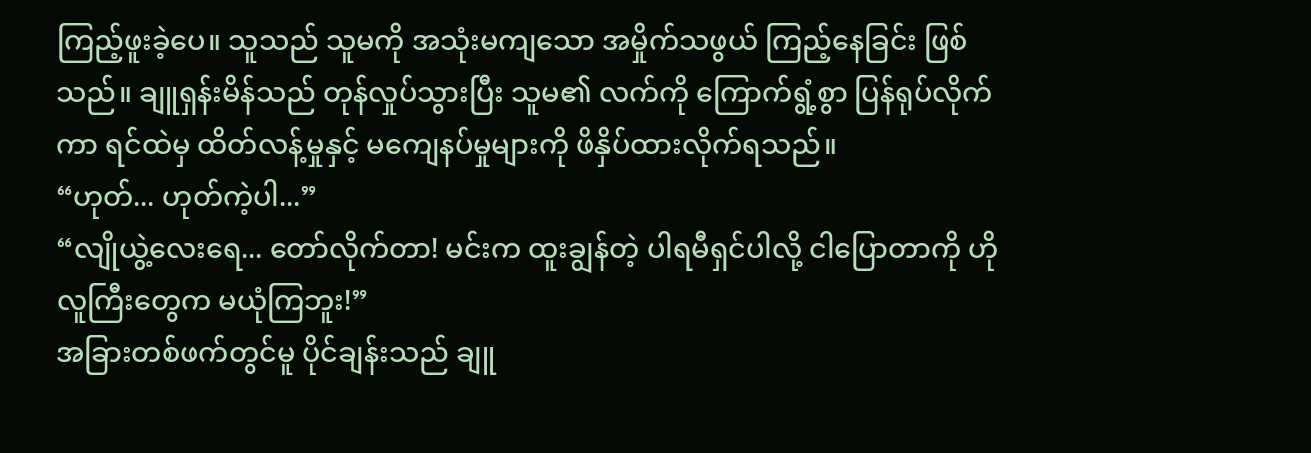ကြည့်ဖူးခဲ့ပေ။ သူသည် သူမကို အသုံးမကျသော အမှိုက်သဖွယ် ကြည့်နေခြင်း ဖြစ်သည်။ ချူရှန်းမိန်သည် တုန်လှုပ်သွားပြီး သူမ၏ လက်ကို ကြောက်ရွံ့စွာ ပြန်ရုပ်လိုက်ကာ ရင်ထဲမှ ထိတ်လန့်မှုနှင့် မကျေနပ်မှုများကို ဖိနှိပ်ထားလိုက်ရသည်။
“ဟုတ်... ဟုတ်ကဲ့ပါ...”
“လျိုယွဲ့လေးရေ... တော်လိုက်တာ! မင်းက ထူးချွန်တဲ့ ပါရမီရှင်ပါလို့ ငါပြောတာကို ဟိုလူကြီးတွေက မယုံကြဘူး!”
အခြားတစ်ဖက်တွင်မူ ပိုင်ချန်းသည် ချူ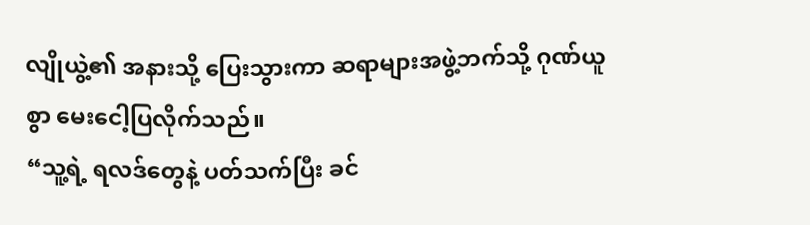လျိုယွဲ့၏ အနားသို့ ပြေးသွားကာ ဆရာများအဖွဲ့ဘက်သို့ ဂုဏ်ယူစွာ မေးငေါ့ပြလိုက်သည်။
“သူ့ရဲ့ ရလဒ်တွေနဲ့ ပတ်သက်ပြီး ခင်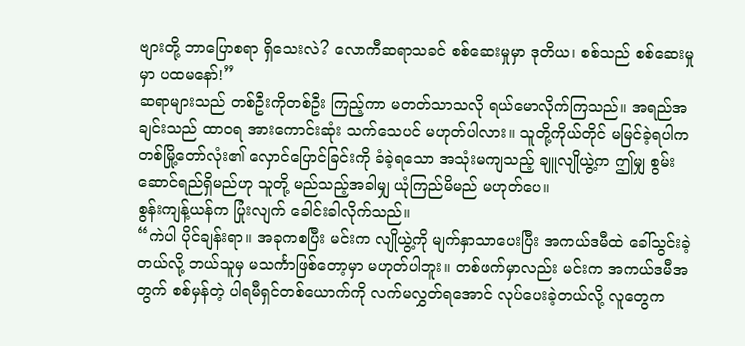ဗျားတို့ ဘာပြောစရာ ရှိသေးလဲ? လောကီဆရာသခင် စစ်ဆေးမှုမှာ ဒုတိယ၊ စစ်သည် စစ်ဆေးမှုမှာ ပထမနော်!”
ဆရာများသည် တစ်ဦးကိုတစ်ဦး ကြည့်ကာ မတတ်သာသလို ရယ်မောလိုက်ကြသည်။ အရည်အချင်းသည် ထာဝရ အားကောင်းဆုံး သက်သေပင် မဟုတ်ပါလား။ သူတို့ကိုယ်တိုင် မမြင်ခဲ့ရပါက တစ်မြို့တော်လုံး၏ လှောင်ပြောင်ခြင်းကို ခံခဲ့ရသော အသုံးမကျသည့် ချူလျိုယွဲ့က ဤမျှ စွမ်းဆောင်ရည်ရှိမည်ဟု သူတို့ မည်သည့်အခါမျှ ယုံကြည်မိမည် မဟုတ်ပေ။
စွန်းကျန့်ယန်က ပြုံးလျက် ခေါင်းခါလိုက်သည်။
“ကဲပါ ပိုင်ချန်းရာ။ အခုကစပြီး မင်းက လျိုယွဲ့ကို မျက်နှာသာပေးပြီး အကယ်ဒမီထဲ ခေါ်သွင်းခဲ့တယ်လို့ ဘယ်သူမှ မသင်္ကာဖြစ်တော့မှာ မဟုတ်ပါဘူး။ တစ်ဖက်မှာလည်း မင်းက အကယ်ဒမီအတွက် စစ်မှန်တဲ့ ပါရမီရှင်တစ်ယောက်ကို လက်မလွှတ်ရအောင် လုပ်ပေးခဲ့တယ်လို့ လူတွေက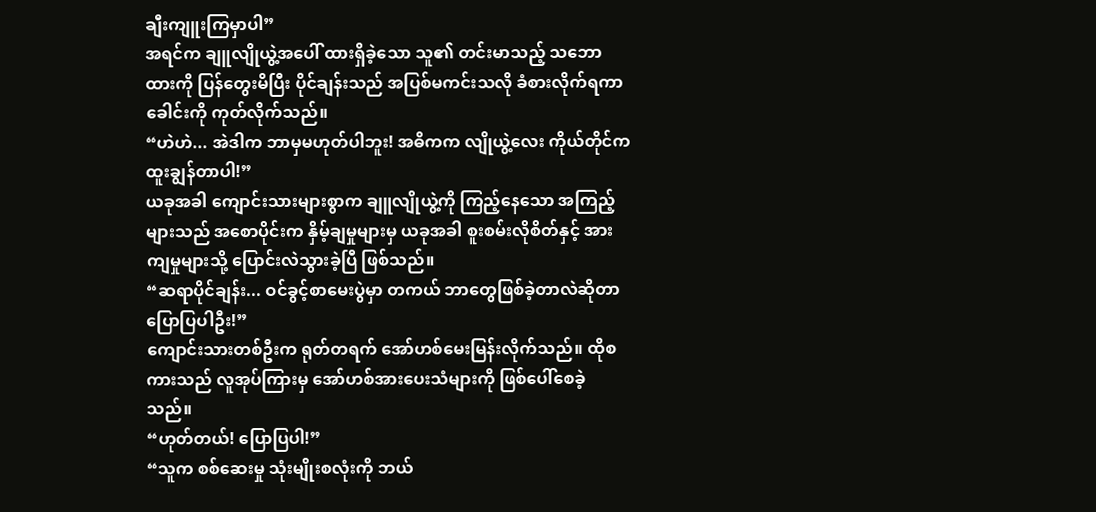ချီးကျူးကြမှာပါ”
အရင်က ချူလျိုယွဲ့အပေါ် ထားရှိခဲ့သော သူ၏ တင်းမာသည့် သဘောထားကို ပြန်တွေးမိပြီး ပိုင်ချန်းသည် အပြစ်မကင်းသလို ခံစားလိုက်ရကာ ခေါင်းကို ကုတ်လိုက်သည်။
“ဟဲဟဲ... အဲဒါက ဘာမှမဟုတ်ပါဘူး! အဓိကက လျိုယွဲ့လေး ကိုယ်တိုင်က ထူးချွန်တာပါ!”
ယခုအခါ ကျောင်းသားများစွာက ချူလျိုယွဲ့ကို ကြည့်နေသော အကြည့်များသည် အစောပိုင်းက နှိမ့်ချမှုများမှ ယခုအခါ စူးစမ်းလိုစိတ်နှင့် အားကျမှုများသို့ ပြောင်းလဲသွားခဲ့ပြီ ဖြစ်သည်။
“ဆရာပိုင်ချန်း... ဝင်ခွင့်စာမေးပွဲမှာ တကယ် ဘာတွေဖြစ်ခဲ့တာလဲဆိုတာ ပြောပြပါဦး!”
ကျောင်းသားတစ်ဦးက ရုတ်တရက် အော်ဟစ်မေးမြန်းလိုက်သည်။ ထိုစကားသည် လူအုပ်ကြားမှ အော်ဟစ်အားပေးသံများကို ဖြစ်ပေါ်စေခဲ့သည်။
“ဟုတ်တယ်! ပြောပြပါ!”
“သူက စစ်ဆေးမှု သုံးမျိုးစလုံးကို ဘယ်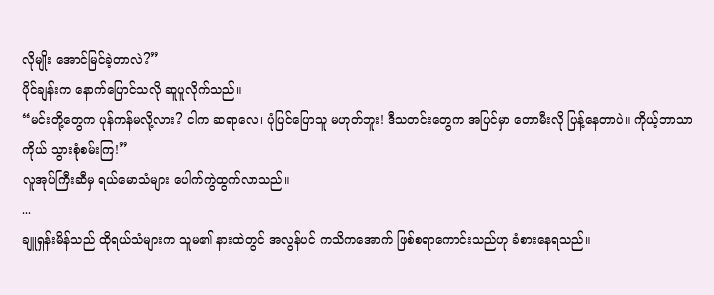လိုမျိုး အောင်မြင်ခဲ့တာလဲ?”
ပိုင်ချန်းက နောက်ပြောင်သလို ဆူပူလိုက်သည်။
“မင်းတို့တွေက ပုန်ကန်မလို့လား? ငါက ဆရာလေ၊ ပုံပြင်ပြောသူ မဟုတ်ဘူး! ဒီသတင်းတွေက အပြင်မှာ တောမီးလို ပြန့်နေတာပဲ။ ကိုယ့်ဘာသာကိုယ် သွားစုံစမ်းကြ!”
လူအုပ်ကြီးဆီမှ ရယ်မောသံများ ပေါက်ကွဲထွက်လာသည်။
...
ချူရှန်းမိန်သည် ထိုရယ်သံများက သူမ၏ နားထဲတွင် အလွန်ပင် ကသိကအောက် ဖြစ်စရာကောင်းသည်ဟု ခံစားနေရသည်။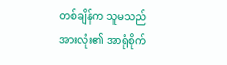တစ်ချိန်က သူမသည် အားလုံး၏ အာရုံစိုက်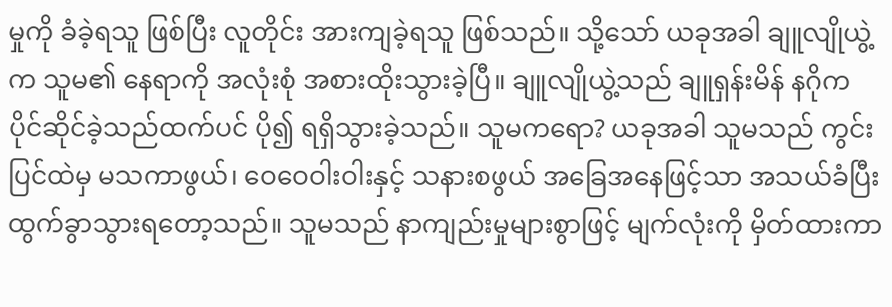မှုကို ခံခဲ့ရသူ ဖြစ်ပြီး လူတိုင်း အားကျခဲ့ရသူ ဖြစ်သည်။ သို့သော် ယခုအခါ ချူလျိုယွဲ့က သူမ၏ နေရာကို အလုံးစုံ အစားထိုးသွားခဲ့ပြီ။ ချူလျိုယွဲ့သည် ချူရှန်းမိန် နဂိုက ပိုင်ဆိုင်ခဲ့သည်ထက်ပင် ပို၍ ရရှိသွားခဲ့သည်။ သူမကရော? ယခုအခါ သူမသည် ကွင်းပြင်ထဲမှ မသကာဖွယ်၊ ဝေဝေဝါးဝါးနှင့် သနားစဖွယ် အခြေအနေဖြင့်သာ အသယ်ခံပြီး ထွက်ခွာသွားရတော့သည်။ သူမသည် နာကျည်းမှုများစွာဖြင့် မျက်လုံးကို မှိတ်ထားကာ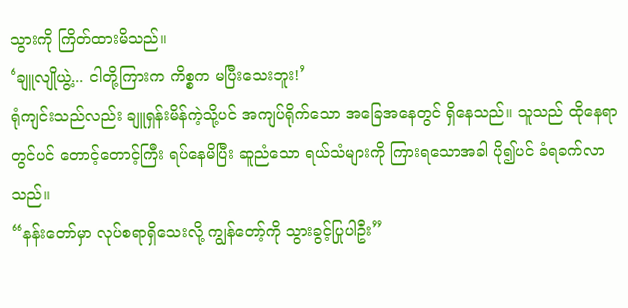သွားကို ကြိတ်ထားမိသည်။
‘ချူလျိုယွဲ့... ငါတို့ကြားက ကိစ္စက မပြီးသေးဘူး!’
ရုံကျင်းသည်လည်း ချူရှန်းမိန်ကဲ့သို့ပင် အကျပ်ရိုက်သော အခြေအနေတွင် ရှိနေသည်။ သူသည် ထိုနေရာတွင်ပင် တောင့်တောင့်ကြီး ရပ်နေမိပြီး ဆူညံသော ရယ်သံများကို ကြားရသောအခါ ပို၍ပင် ခံရခက်လာသည်။
“နန်းတော်မှာ လုပ်စရာရှိသေးလို့ ကျွန်တော့်ကို သွားခွင့်ပြုပါဦး”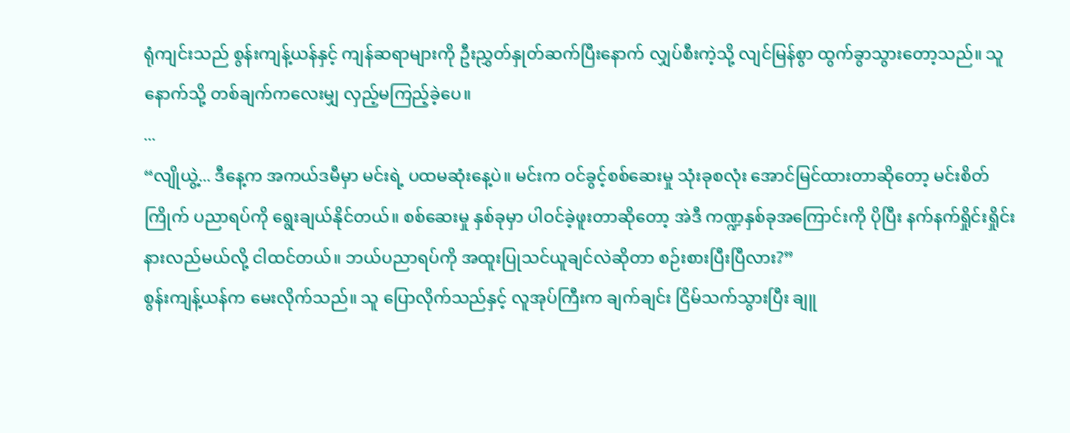ရုံကျင်းသည် စွန်းကျန့်ယန်နှင့် ကျန်ဆရာများကို ဦးညွှတ်နှုတ်ဆက်ပြီးနောက် လျှပ်စီးကဲ့သို့ လျင်မြန်စွာ ထွက်ခွာသွားတော့သည်။ သူ နောက်သို့ တစ်ချက်ကလေးမျှ လှည့်မကြည့်ခဲ့ပေ။
...
“လျိုယွဲ့... ဒီနေ့က အကယ်ဒမီမှာ မင်းရဲ့ ပထမဆုံးနေ့ပဲ။ မင်းက ဝင်ခွင့်စစ်ဆေးမှု သုံးခုစလုံး အောင်မြင်ထားတာဆိုတော့ မင်းစိတ်ကြိုက် ပညာရပ်ကို ရွေးချယ်နိုင်တယ်။ စစ်ဆေးမှု နှစ်ခုမှာ ပါဝင်ခဲ့ဖူးတာဆိုတော့ အဲဒီ ကဏ္ဍနှစ်ခုအကြောင်းကို ပိုပြီး နက်နက်ရှိုင်းရှိုင်း နားလည်မယ်လို့ ငါထင်တယ်။ ဘယ်ပညာရပ်ကို အထူးပြုသင်ယူချင်လဲဆိုတာ စဉ်းစားပြီးပြီလား?”
စွန်းကျန့်ယန်က မေးလိုက်သည်။ သူ ပြောလိုက်သည်နှင့် လူအုပ်ကြီးက ချက်ချင်း ငြိမ်သက်သွားပြီး ချူ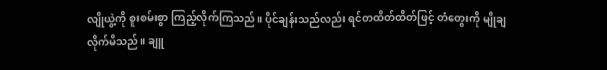လျိုယွဲ့ကို စူးစမ်းစွာ ကြည့်လိုက်ကြသည်။ ပိုင်ချန်းသည်လည်း ရင်တထိတ်ထိတ်ဖြင့် တံတွေးကို မျိုချလိုက်မိသည်။ ချူ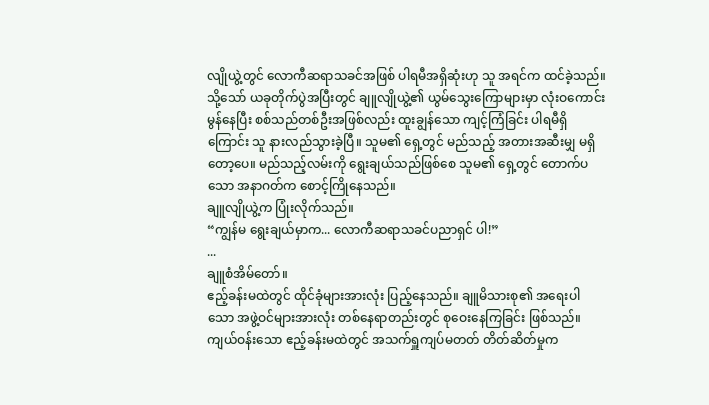လျိုယွဲ့တွင် လောကီဆရာသခင်အဖြစ် ပါရမီအရှိဆုံးဟု သူ အရင်က ထင်ခဲ့သည်။ သို့သော် ယခုတိုက်ပွဲအပြီးတွင် ချူလျိုယွဲ့၏ ယွမ်သွေးကြောများမှာ လုံးဝကောင်းမွန်နေပြီး စစ်သည်တစ်ဦးအဖြစ်လည်း ထူးချွန်သော ကျင့်ကြံခြင်း ပါရမီရှိကြောင်း သူ နားလည်သွားခဲ့ပြီ။ သူမ၏ ရှေ့တွင် မည်သည့် အတားအဆီးမျှ မရှိတော့ပေ။ မည်သည့်လမ်းကို ရွေးချယ်သည်ဖြစ်စေ သူမ၏ ရှေ့တွင် တောက်ပသော အနာဂတ်က စောင့်ကြိုနေသည်။
ချူလျိုယွဲ့က ပြုံးလိုက်သည်။
“ကျွန်မ ရွေးချယ်မှာက... လောကီဆရာသခင်ပညာရှင် ပါ!”
...
ချူစံအိမ်တော်။
ဧည့်ခန်းမထဲတွင် ထိုင်ခုံများအားလုံး ပြည့်နေသည်။ ချူမိသားစု၏ အရေးပါသော အဖွဲ့ဝင်များအားလုံး တစ်နေရာတည်းတွင် စုဝေးနေကြခြင်း ဖြစ်သည်။ ကျယ်ဝန်းသော ဧည့်ခန်းမထဲတွင် အသက်ရှူကျပ်မတတ် တိတ်ဆိတ်မှုက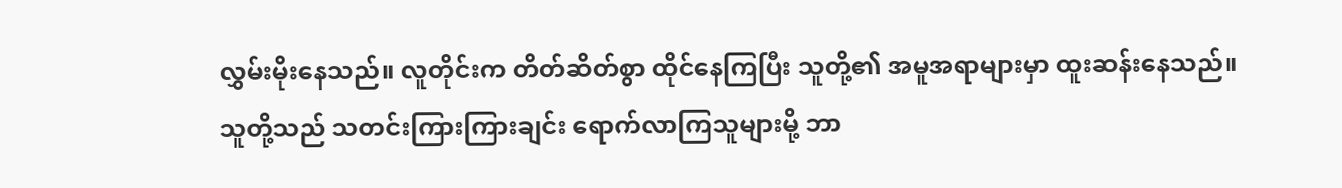လွှမ်းမိုးနေသည်။ လူတိုင်းက တိတ်ဆိတ်စွာ ထိုင်နေကြပြီး သူတို့၏ အမူအရာများမှာ ထူးဆန်းနေသည်။ သူတို့သည် သတင်းကြားကြားချင်း ရောက်လာကြသူများမို့ ဘာ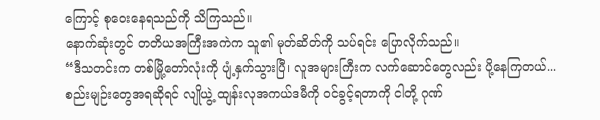ကြောင့် စုဝေးနေရသည်ကို သိကြသည်။
နောက်ဆုံးတွင် တတိယအကြီးအကဲက သူ၏ မုတ်ဆိတ်ကို သပ်ရင်း ပြောလိုက်သည်။
“ဒီသတင်းက တစ်မြို့တော်လုံးကို ပျံ့နှက်သွားပြီ၊ လူအများကြီးက လက်ဆောင်တွေလည်း ပို့နေကြတယ်... စည်းမျဉ်းတွေအရဆိုရင် လျိုယွဲ့ ထျန်းလုအကယ်ဒမီကို ဝင်ခွင့်ရတာကို ငါတို့ ဂုဏ်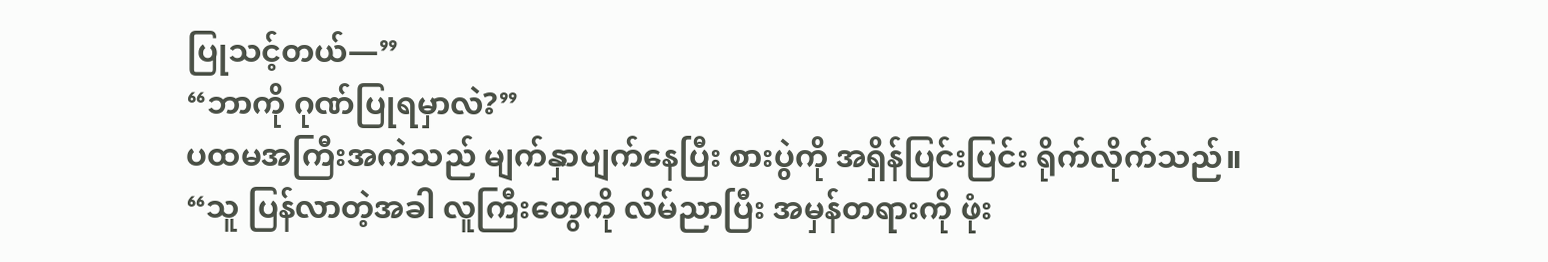ပြုသင့်တယ်—”
“ဘာကို ဂုဏ်ပြုရမှာလဲ?”
ပထမအကြီးအကဲသည် မျက်နှာပျက်နေပြီး စားပွဲကို အရှိန်ပြင်းပြင်း ရိုက်လိုက်သည်။
“သူ ပြန်လာတဲ့အခါ လူကြီးတွေကို လိမ်ညာပြီး အမှန်တရားကို ဖုံး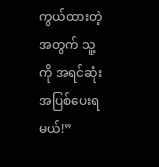ကွယ်ထားတဲ့အတွက် သူ့ကို အရင်ဆုံး အပြစ်ပေးရမယ်!”